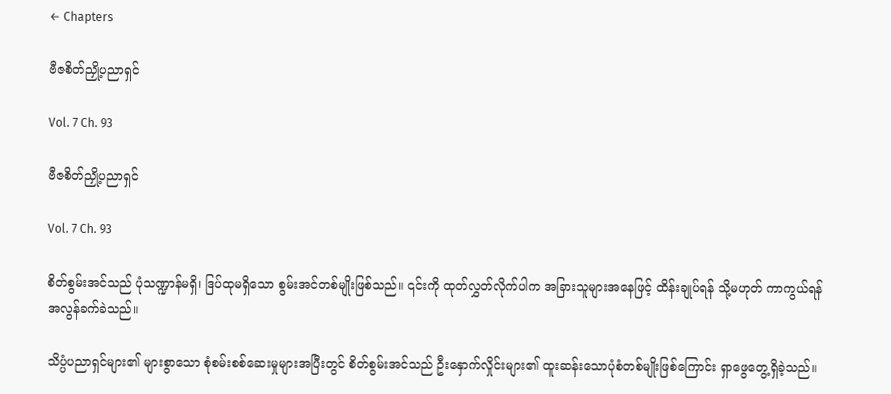← Chapters

ဗီဇစိတ်ညှို့ပညာရှင်

Vol. 7 Ch. 93

ဗီဇစိတ်ညှို့ပညာရှင်

Vol. 7 Ch. 93

စိတ်စွမ်းအင်သည် ပုံသဏ္ဍာန်မရှိ၊ ဒြပ်ထုမရှိသော စွမ်းအင်တစ်မျိုးဖြစ်သည်။ ၎င်းကို ထုတ်လွှတ်လိုက်ပါက အခြားသူများအနေဖြင့် ထိန်းချုပ်ရန် သို့မဟုတ် ကာကွယ်ရန် အလွန်ခက်ခဲသည်။

သိပ္ပံပညာရှင်များ၏ များစွာသော စုံစမ်းစစ်ဆေးမှုများအပြီးတွင် စိတ်စွမ်းအင်သည် ဦးနှောက်လှိုင်းများ၏ ထူးဆန်းသောပုံစံတစ်မျိုးဖြစ်ကြောင်း ရှာဖွေတွေ့ရှိခဲ့သည်။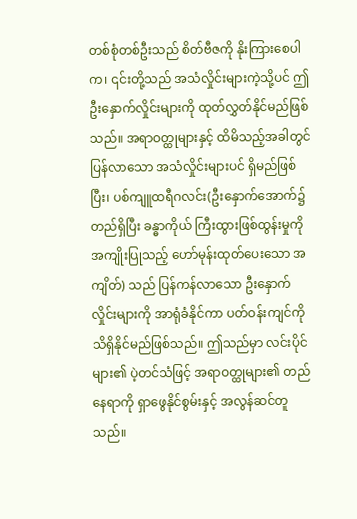တစ်စုံတစ်ဦးသည် စိတ်ဗီဇကို နိုးကြားစေပါက၊ ၎င်းတို့သည် အသံလှိုင်းများကဲ့သို့ပင် ဤဦးနှောက်လှိုင်းများကို ထုတ်လွှတ်နိုင်မည်ဖြစ်သည်။ အရာဝတ္ထုများနှင့် ထိမိသည့်အခါတွင် ပြန်လာသော အသံလှိုင်းများပင် ရှိမည်ဖြစ်ပြီး၊ ပစ်ကျူထရီဂလင်း(ဦးနှောက်အောက်၌ တည်ရှိပြီး ခန္ဓာကိုယ် ကြီးထွားဖြစ်ထွန်းမှုကို အကျိုးပြုသည့် ဟော်မုန်းထုတ်ပေးသော အကျိတ်) သည် ပြန်ကန်လာသော ဦးနှောက်လှိုင်းများကို အာရုံခံနိုင်ကာ ပတ်ဝန်းကျင်ကို သိရှိနိုင်မည်ဖြစ်သည်။ ဤသည်မှာ လင်းပိုင်များ၏ ပဲ့တင်သံဖြင့် အရာဝတ္ထုများ၏ တည်နေရာကို ရှာဖွေနိုင်စွမ်းနှင့် အလွန်ဆင်တူသည်။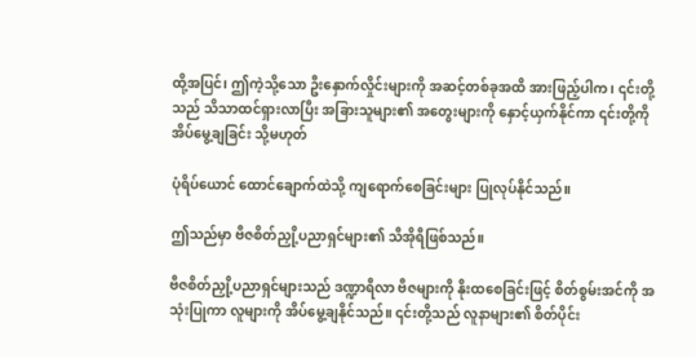ထို့အပြင်၊ ဤကဲ့သို့သော ဦးနှောက်လှိုင်းများကို အဆင့်တစ်ခုအထိ အားဖြည့်ပါက၊ ၎င်းတို့သည် သိသာထင်ရှားလာပြီး အခြားသူများ၏ အတွေးများကို နှောင့်ယှက်နိုင်ကာ ၎င်းတို့ကို အိပ်မွေ့ချခြင်း သို့မဟုတ်

ပုံရိပ်ယောင် ထောင်ချောက်ထဲသို့ ကျရောက်စေခြင်းများ ပြုလုပ်နိုင်သည်။

ဤသည်မှာ ဗီဇစိတ်ညှို့ပညာရှင်များ၏ သီအိုရီဖြစ်သည်။

ဗီဇစိတ်ညှို့ပညာရှင်များသည် ဒဏ္ဍာရီလာ ဗီဇများကို နိုးထစေခြင်းဖြင့် စိတ်စွမ်းအင်ကို အသုံးပြုကာ လူများကို အိပ်မွေ့ချနိုင်သည်။ ၎င်းတို့သည် လူနာများ၏ စိတ်ပိုင်း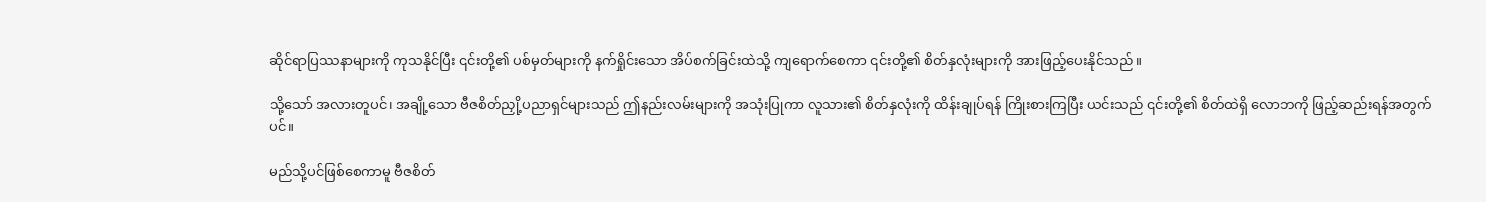ဆိုင်ရာပြဿနာများကို ကုသနိုင်ပြီး ၎င်းတို့၏ ပစ်မှတ်များကို နက်ရှိုင်းသော အိပ်စက်ခြင်းထဲသို့ ကျရောက်စေကာ ၎င်းတို့၏ စိတ်နှလုံးများကို အားဖြည့်ပေးနိုင်သည်။

သို့သော် အလားတူပင်၊ အချို့သော ဗီဇစိတ်ညှို့ပညာရှင်များသည် ဤနည်းလမ်းများကို အသုံးပြုကာ လူသား၏ စိတ်နှလုံးကို ထိန်းချုပ်ရန် ကြိုးစားကြပြီး ယင်းသည် ၎င်းတို့၏ စိတ်ထဲရှိ လောဘကို ဖြည့်ဆည်းရန်အတွက်ပင်။

မည်သို့ပင်ဖြစ်စေကာမူ ဗီဇစိတ်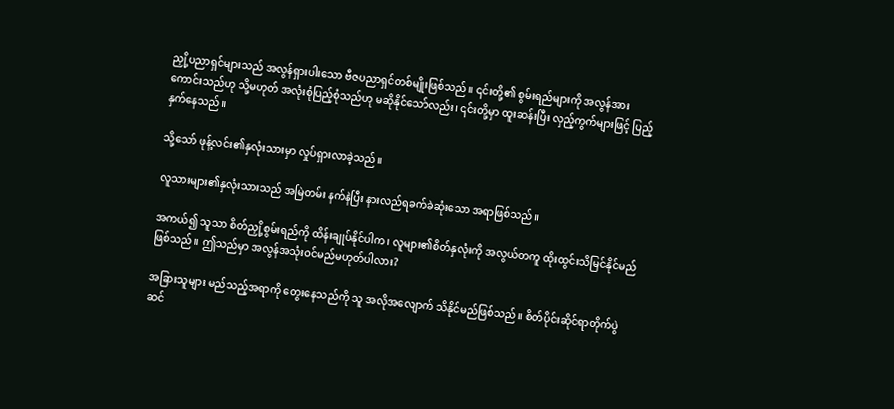ညှို့ပညာရှင်များသည် အလွန်ရှားပါးသော ဗီဇပညာရှင်တစ်မျိုးဖြစ်သည်။ ၎င်းတို့၏ စွမ်းရည်များကို အလွန်အားကောင်းသည်ဟု သို့မဟုတ် အလုံးစုံပြည့်စုံသည်ဟု မဆိုနိုင်သော်လည်း၊ ၎င်းတို့မှာ ထူးဆန်းပြီး လှည့်ကွက်များဖြင့် ပြည့်နှက်နေသည်။

သို့သော် ဖုန့်လင်း၏နှလုံးသားမှာ လှုပ်ရှားလာခဲ့သည်။

လူသားများ၏နှလုံးသားသည် အမြဲတမ်း နက်နဲပြီး နားလည်ရခက်ခဲဆုံးသော အရာဖြစ်သည်။

အကယ်၍ သူသာ စိတ်ညှို့စွမ်းရည်ကို ထိန်းချုပ်နိုင်ပါက၊ လူများ၏စိတ်နှလုံးကို အလွယ်တကူ ထိုးထွင်းသိမြင်နိုင်မည်ဖြစ်သည်။ ဤသည်မှာ အလွန်အသုံးဝင်မည်မဟုတ်ပါလား?

အခြားသူများ မည်သည့်အရာကို တွေးနေသည်ကို သူ အလိုအလျောက် သိနိုင်မည်ဖြစ်သည်။ စိတ်ပိုင်းဆိုင်ရာတိုက်ပွဲဆင်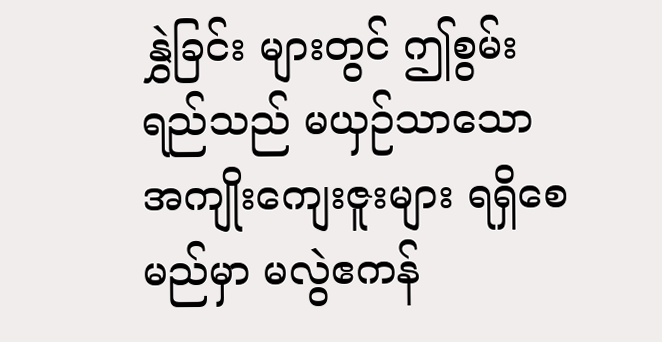နွှဲခြင်း များတွင် ဤစွမ်းရည်သည် မယှဉ်သာသော အကျိုးကျေးဇူးများ ရရှိစေမည်မှာ မလွဲဧကန်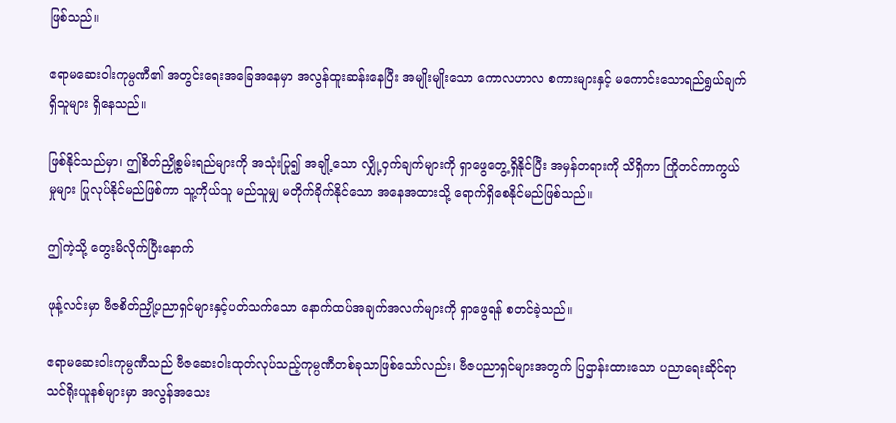ဖြစ်သည်။

ဧရာမဆေးဝါးကုမ္ပဏီ၏ အတွင်းရေးအခြေအနေမှာ အလွန်ထူးဆန်းနေပြီး အမျိုးမျိုးသော ကောလဟာလ စကားများနှင့် မကောင်းသောရည်ရွယ်ချက်ရှိသူများ ရှိနေသည်။

ဖြစ်နိုင်သည်မှာ၊ ဤစိတ်ညှို့စွမ်းရည်များကို အသုံးပြု၍ အချို့သော လျှို့ဝှက်ချက်များကို ရှာဖွေတွေ့ရှိနိုင်ပြီး အမှန်တရားကို သိရှိကာ ကြိုတင်ကာကွယ်မှုများ ပြုလုပ်နိုင်မည်ဖြစ်ကာ သူ့ကိုယ်သူ မည်သူမျှ မတိုက်ခိုက်နိုင်သော အနေအထားသို့ ရောက်ရှိစေနိုင်မည်ဖြစ်သည်။

ဤကဲ့သို့ တွေးမိလိုက်ပြီးနောက်

ဖုန့်လင်းမှာ ဗီဇစိတ်ညှို့ပညာရှင်များနှင့်ပတ်သက်သော နောက်ထပ်အချက်အလက်များကို ရှာဖွေရန် စတင်ခဲ့သည်။

ဧရာမဆေးဝါးကုမ္ပဏီသည် ဗီဇဆေးဝါးထုတ်လုပ်သည့်ကုမ္ပဏီတစ်ခုသာဖြစ်သော်လည်း၊ ဗီဇပညာရှင်များအတွက် ပြဌာန်းထားသော ပညာရေးဆိုင်ရာ သင်ရိုးယူနစ်များမှာ အလွန်အသေး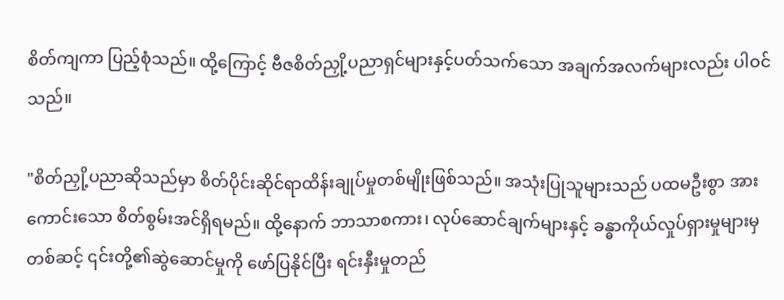စိတ်ကျကာ ပြည့်စုံသည်။ ထို့ကြောင့် ဗီဇစိတ်ညှို့ပညာရှင်များနှင့်ပတ်သက်သော အချက်အလက်များလည်း ပါဝင်သည်။

"စိတ်ညှို့ပညာဆိုသည်မှာ စိတ်ပိုင်းဆိုင်ရာထိန်းချုပ်မှုတစ်မျိုးဖြစ်သည်။ အသုံးပြုသူများသည် ပထမဦးစွာ အားကောင်းသော စိတ်စွမ်းအင်ရှိရမည်။ ထို့နောက် ဘာသာစကား၊ လုပ်ဆောင်ချက်များနှင့် ခန္ဓာကိုယ်လှုပ်ရှားမှုများမှတစ်ဆင့် ၎င်းတို့၏ဆွဲဆောင်မှုကို ဖော်ပြနိုင်ပြီး ရင်းနှီးမှုတည်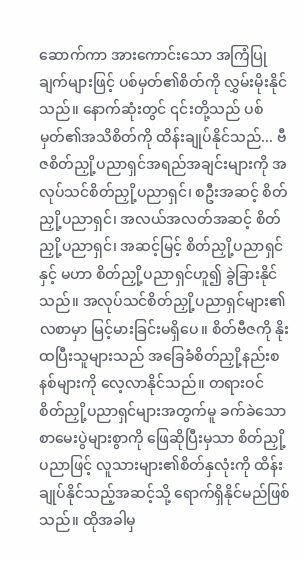ဆောက်ကာ အားကောင်းသော အကြံပြုချက်များဖြင့် ပစ်မှတ်၏စိတ်ကို လွှမ်းမိုးနိုင်သည်။ နောက်ဆုံးတွင် ၎င်းတို့သည် ပစ်မှတ်၏အသိစိတ်ကို ထိန်းချုပ်နိုင်သည်... ဗီဇစိတ်ညှို့ပညာရှင်အရည်အချင်းများကို အလုပ်သင်စိတ်ညှို့ပညာရှင်၊ စဦးအဆင့် စိတ်ညှို့ပညာရှင်၊ အလယ်အလတ်အဆင့် စိတ်ညှို့ပညာရှင်၊ အဆင့်မြင့် စိတ်ညှို့ပညာရှင်နှင့် မဟာ စိတ်ညှို့ပညာရှင်ဟူ၍ ခွဲခြားနိုင်သည်။ အလုပ်သင်စိတ်ညှို့ပညာရှင်များ၏ လစာမှာ မြင့်မားခြင်းမရှိပေ။ စိတ်ဗီဇကို နိုးထပြီးသူများသည် အခြေခံစိတ်ညှို့နည်းစနစ်များကို လေ့လာနိုင်သည်။ တရားဝင် စိတ်ညှို့ပညာရှင်များအတွက်မူ ခက်ခဲသောစာမေးပွဲများစွာကို ဖြေဆိုပြီးမှသာ စိတ်ညှို့ပညာဖြင့် လူသားများ၏စိတ်နှလုံးကို ထိန်းချုပ်နိုင်သည့်အဆင့်သို့ ရောက်ရှိနိုင်မည်ဖြစ်သည်။ ထိုအခါမှ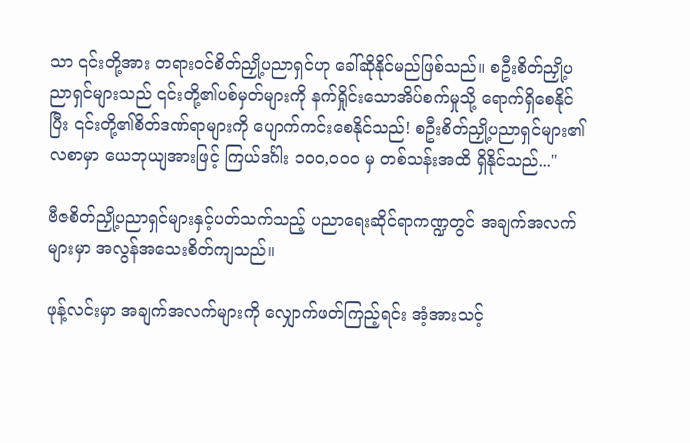သာ ၎င်းတို့အား တရားဝင်စိတ်ညှို့ပညာရှင်ဟု ခေါ်ဆိုနိုင်မည်ဖြစ်သည်။ စဦးစိတ်ညှို့ပညာရှင်များသည် ၎င်းတို့၏ပစ်မှတ်များကို နက်ရှိုင်းသောအိပ်စက်မှုသို့ ရောက်ရှိစေနိုင်ပြီး ၎င်းတို့၏စိတ်ဒဏ်ရာများကို ပျောက်ကင်းစေနိုင်သည်! စဦးစိတ်ညှို့ပညာရှင်များ၏ လစာမှာ ယေဘုယျအားဖြင့် ကြယ်ဒင်္ဂါး ၁၀၀,၀၀၀ မှ တစ်သန်းအထိ ရှိနိုင်သည်..."

ဗီဇစိတ်ညှို့ပညာရှင်များနှင့်ပတ်သက်သည့် ပညာရေးဆိုင်ရာကဏ္ဍတွင် အချက်အလက်များမှာ အလွန်အသေးစိတ်ကျသည်။

ဖုန့်လင်းမှာ အချက်အလက်များကို လျှောက်ဖတ်ကြည့်ရင်း အံ့အားသင့်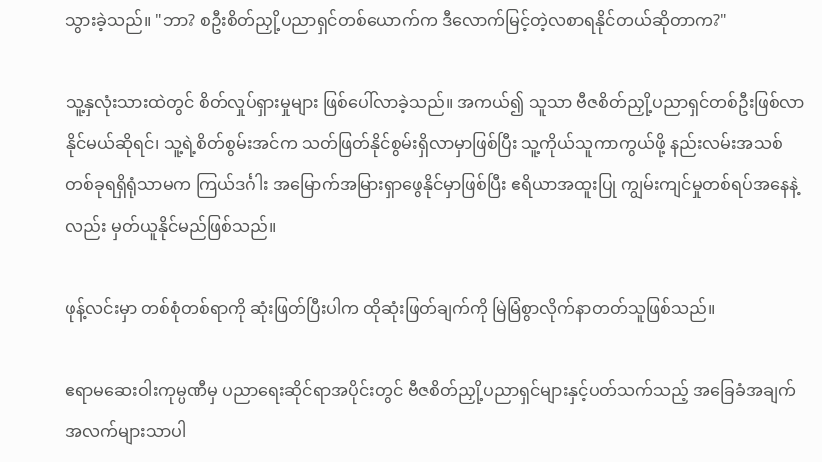သွားခဲ့သည်။ "ဘာ? စဦးစိတ်ညှို့ပညာရှင်တစ်ယောက်က ဒီလောက်မြင့်တဲ့လစာရနိုင်တယ်ဆိုတာက?"

သူ့နှလုံးသားထဲတွင် စိတ်လှုပ်ရှားမှုများ ဖြစ်ပေါ်လာခဲ့သည်။ အကယ်၍ သူသာ ဗီဇစိတ်ညှို့ပညာရှင်တစ်ဦးဖြစ်လာနိုင်မယ်ဆိုရင်၊ သူ့ရဲ့စိတ်စွမ်းအင်က သတ်ဖြတ်နိုင်စွမ်းရှိလာမှာဖြစ်ပြီး သူ့ကိုယ်သူကာကွယ်ဖို့ နည်းလမ်းအသစ်တစ်ခုရရှိရုံသာမက ကြယ်ဒင်္ဂါး အမြောက်အမြားရှာဖွေနိုင်မှာဖြစ်ပြီး ဧရိယာအထူးပြု ကျွမ်းကျင်မှုတစ်ရပ်အနေနဲ့လည်း မှတ်ယူနိုင်မည်ဖြစ်သည်။

ဖုန့်လင်းမှာ တစ်စုံတစ်ရာကို ဆုံးဖြတ်ပြီးပါက ထိုဆုံးဖြတ်ချက်ကို မြဲမြံစွာလိုက်နာတတ်သူဖြစ်သည်။

ဧရာမဆေးဝါးကုမ္ပဏီမှ ပညာရေးဆိုင်ရာအပိုင်းတွင် ဗီဇစိတ်ညှို့ပညာရှင်များနှင့်ပတ်သက်သည့် အခြေခံအချက်အလက်များသာပါ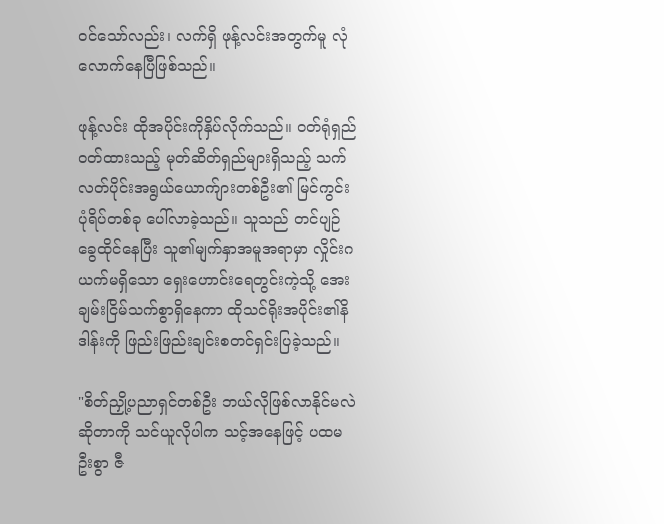ဝင်သော်လည်း၊ လက်ရှိ ဖုန့်လင်းအတွက်မူ လုံလောက်နေပြီဖြစ်သည်။

ဖုန့်လင်း ထိုအပိုင်းကိုနှိပ်လိုက်သည်။ ဝတ်ရုံရှည်ဝတ်ထားသည့် မုတ်ဆိတ်ရှည်များရှိသည့် သက်လတ်ပိုင်းအရွယ်ယောက်ျားတစ်ဦး၏ မြင်ကွင်းပုံရိပ်တစ်ခု ပေါ်လာခဲ့သည်။ သူသည် တင်ပျဉ်ခွေထိုင်နေပြီး သူ၏မျက်နှာအမူအရာမှာ လှိုင်းဂယက်မရှိသော ရှေးဟောင်းရေတွင်းကဲ့သို့ အေးချမ်းငြိမ်သက်စွာရှိနေကာ ထိုသင်ရိုးအပိုင်း၏နိဒါန်းကို ဖြည်းဖြည်းချင်းစတင်ရှင်းပြခဲ့သည်။

"စိတ်ညှို့ပညာရှင်တစ်ဦး ဘယ်လိုဖြစ်လာနိုင်မလဲဆိုတာကို သင်ယူလိုပါက သင့်အနေဖြင့် ပထမဦးစွာ ဇီ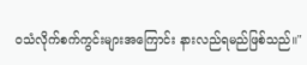ဝသံလိုက်စက်ကွင်းများအကြောင်း နားလည်ရမည်ဖြစ်သည်။"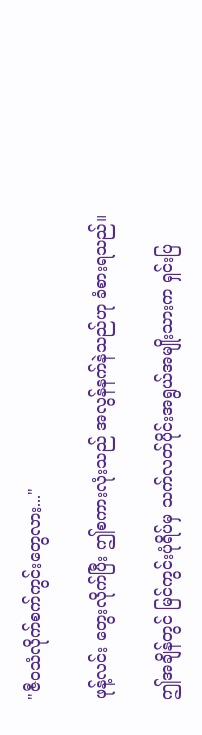"ဇီဝသံလိုက်စက်ကွင်းတွေလား..."

ဖုန့်လင်း တွေးလိုက်ပြီး ဤစကားလုံးသည် အလွန်နက်နဲသည်ဟု ခံစားရသည်။

ဤအချိန်တွင် မြင်ကွင်းပုံရိပ်မှ သက်လတ်ပိုင်းအရွယ်အမျိုးသားက ရှင်းပြ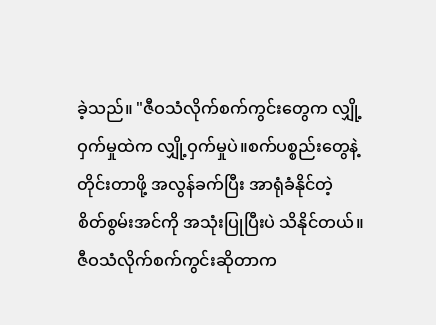ခဲ့သည်။ "ဇီဝသံလိုက်စက်ကွင်းတွေက လျှို့ဝှက်မှုထဲက လျှို့ဝှက်မှုပဲ။စက်ပစ္စည်းတွေနဲ့ တိုင်းတာဖို့ အလွန်ခက်ပြီး အာရုံခံနိုင်တဲ့ စိတ်စွမ်းအင်ကို အသုံးပြုပြီးပဲ သိနိုင်တယ်။ ဇီဝသံလိုက်စက်ကွင်းဆိုတာက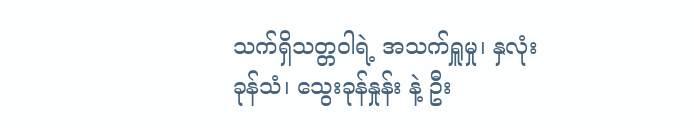သက်ရှိသတ္တဝါရဲ့ အသက်ရှူမှု၊ နှလုံးခုန်သံ၊ သွေးခုန်နှုန်း နဲ့ ဦး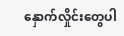နှောက်လှိုင်းတွေပါ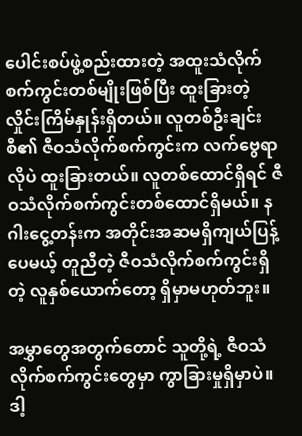ပေါင်းစပ်ဖွဲ့စည်းထားတဲ့ အထူးသံလိုက်စက်ကွင်းတစ်မျိုးဖြစ်ပြီး ထူးခြားတဲ့ လှိုင်းကြိမ်နှုန်းရှိတယ်။ လူတစ်ဦးချင်းစီ၏ ဇီဝသံလိုက်စက်ကွင်းက လက်ဗွေရာလိုပဲ ထူးခြားတယ်။ လူတစ်ထောင်ရှိရင် ဇီဝသံလိုက်စက်ကွင်းတစ်ထောင်ရှိမယ်။ နဂါးငွေ့တန်းက အတိုင်းအဆမရှိကျယ်ပြန့်ပေမယ့် တူညီတဲ့ ဇီဝသံလိုက်စက်ကွင်းရှိတဲ့ လူနှစ်ယောက်တော့ ရှိမှာမဟုတ်ဘူး။

အမွှာတွေအတွက်တောင် သူတို့ရဲ့ ဇီဝသံလိုက်စက်ကွင်းတွေမှာ ကွာခြားမှုရှိမှာပဲ။ ဒါ့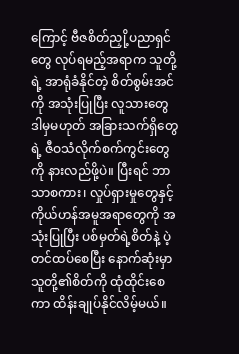ကြောင့် ဗီဇစိတ်ညှို့ပညာရှင်တွေ လုပ်ရမည့်အရာက သူတို့ရဲ့ အာရုံခံနိုင်တဲ့ စိတ်စွမ်းအင်ကို အသုံးပြုပြီး လူသားတွေ ဒါမှမဟုတ် အခြားသက်ရှိတွေရဲ့ ဇီဝသံလိုက်စက်ကွင်းတွေကို နားလည်ဖို့ပဲ။ ပြီးရင် ဘာသာစကား၊ လှုပ်ရှားမှုတွေနှင့် ကိုယ်ဟန်အမူအရာတွေကို အသုံးပြုပြီး ပစ်မှတ်ရဲ့စိတ်နဲ့ ပဲ့တင်ထပ်စေပြီး နောက်ဆုံးမှာ သူတို့၏စိတ်ကို ထုံထိုင်းစေကာ ထိန်းချုပ်နိုင်လိမ့်မယ်။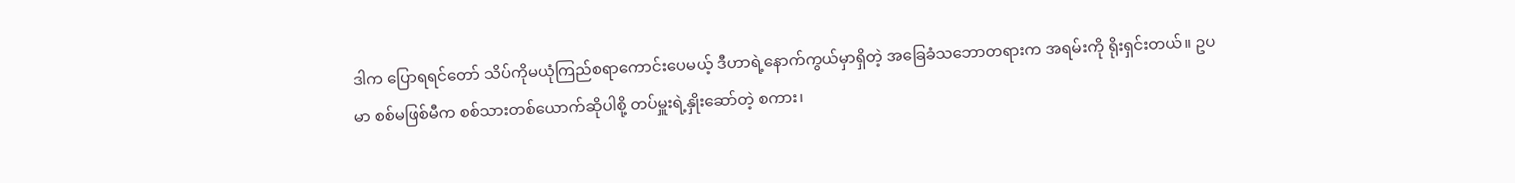ဒါက ပြောရရင်တော် သိပ်ကိုမယုံကြည်စရာကောင်းပေမယ့် ဒီဟာရဲ့နောက်ကွယ်မှာရှိတဲ့ အခြေခံသဘောတရားက အရမ်းကို ရိုးရှင်းတယ်။ ဥပမာ စစ်မဖြစ်မီက စစ်သားတစ်ယောက်ဆိုပါစို့ တပ်မှူးရဲ့နှိုးဆော်တဲ့ စကား၊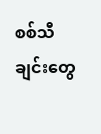စစ်သီချင်းတွေ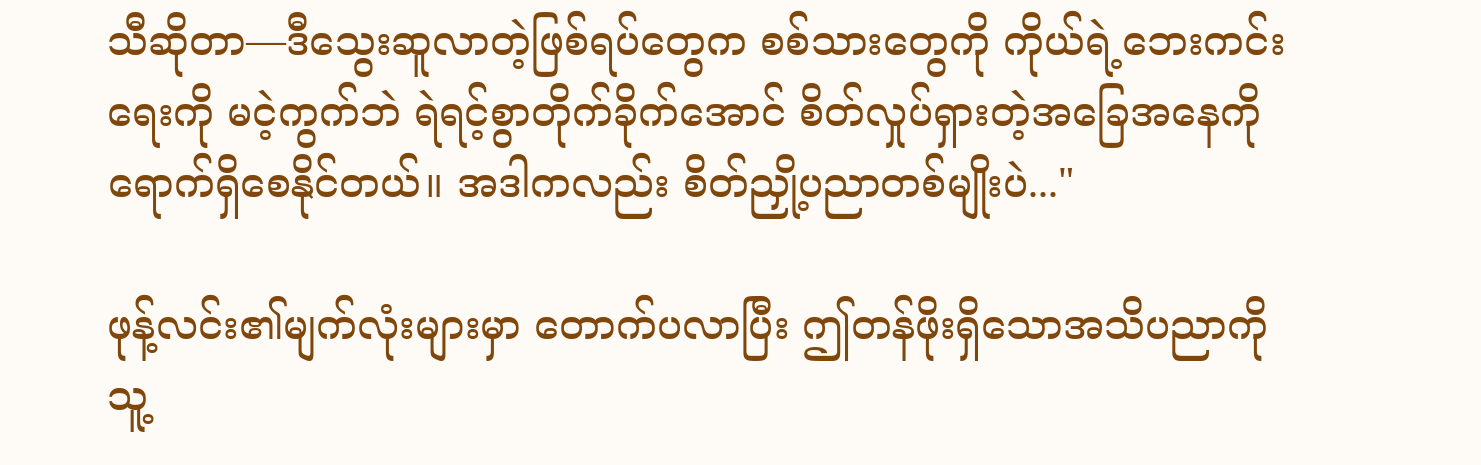သီဆိုတာ—ဒီသွေးဆူလာတဲ့ဖြစ်ရပ်တွေက စစ်သားတွေကို ကိုယ်ရဲ့ဘေးကင်းရေးကို မငဲ့ကွက်ဘဲ ရဲရင့်စွာတိုက်ခိုက်အောင် စိတ်လှုပ်ရှားတဲ့အခြေအနေကို ရောက်ရှိစေနိုင်တယ်။ အဒါကလည်း စိတ်ညှို့ပညာတစ်မျိုးပဲ..."

ဖုန့်လင်း၏မျက်လုံးများမှာ တောက်ပလာပြီး ဤတန်ဖိုးရှိသောအသိပညာကို သူ့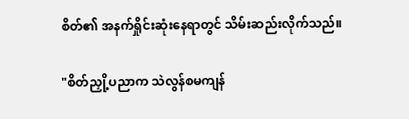စိတ်၏ အနက်ရှိုင်းဆုံးနေရာတွင် သိမ်းဆည်းလိုက်သည်။

"စိတ်ညှို့ပညာက သဲလွန်စမကျန်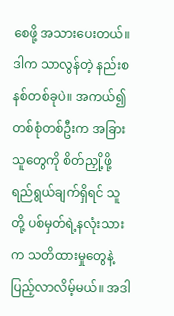စေဖို့ အသားပေးတယ်။ ဒါက သာလွန်တဲ့ နည်းစနစ်တစ်ခုပဲ။ အကယ်၍ တစ်စုံတစ်ဦးက အခြားသူတွေကို စိတ်ညှို့ဖို့ ရည်ရွယ်ချက်ရှိရင် သူတို့ ပစ်မှတ်ရဲ့နလုံးသားက သတိထားမှုတွေနဲ့ ပြည့်လာလိမ့်မယ်။ အဒါ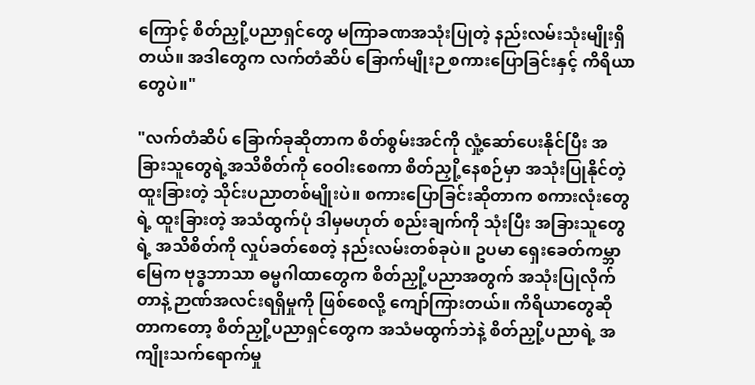ကြောင့် စိတ်ညှို့ပညာရှင်တွေ မကြာခဏအသုံးပြုတဲ့ နည်းလမ်းသုံးမျိုးရှိတယ်။ အဒါတွေက လက်တံဆိပ် ခြောက်မျိုးဉ စကားပြောခြင်းနှင့် ကိရိယာတွေပဲ။"

"လက်တံဆိပ် ခြောက်ခုဆိုတာက စိတ်စွမ်းအင်ကို လှုံ့ဆော်ပေးနိုင်ပြီး အခြားသူတွေရဲ့အသိစိတ်ကို ဝေဝါးစေကာ စိတ်ညှို့နေစဉ်မှာ အသုံးပြုနိုင်တဲ့ ထူးခြားတဲ့ သိုင်းပညာတစ်မျိုးပဲ။ စကားပြောခြင်းဆိုတာက စကားလုံးတွေရဲ့ ထူးခြားတဲ့ အသံထွက်ပုံ ဒါမှမဟုတ် စည်းချက်ကို သုံးပြီး အခြားသူတွေရဲ့ အသိစိတ်ကို လှုပ်ခတ်စေတဲ့ နည်းလမ်းတစ်ခုပဲ။ ဥပမာ ရှေးခေတ်ကမ္ဘာမြေက ဗုဒ္ဓဘာသာ ဓမ္မဂါထာတွေက စိတ်ညှို့ပညာအတွက် အသုံးပြုလိုက်တာနဲ့ ဉာဏ်အလင်းရရှိမှုကို ဖြစ်စေလို့ ကျော်ကြားတယ်။ ကိရိယာတွေဆိုတာကတော့ စိတ်ညှို့ပညာရှင်တွေက အသံမထွက်ဘဲနဲ့ စိတ်ညှို့ပညာရဲ့ အကျိုးသက်ရောက်မှု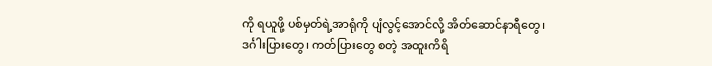ကို ရယူဖို့ ပစ်မှတ်ရဲ့အာရုံကို ပျံလွင့်အောင်လို့ အိတ်ဆောင်နာရီတွေ၊ ဒင်္ဂါးပြားတွေ၊ ကတ်ပြားတွေ စတဲ့ အထူးကိရိ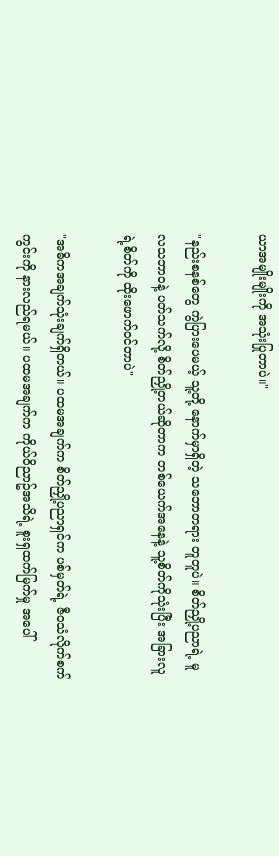ယာအမျိုးမျိုးကို အသုံးပြုတာပဲ။"

"နည်းစနစ်တွေ ကွဲပြားပေမယ့် သူ့တို့ နောက်မှာရှိတဲ့ သဘောတရား တူတူပဲ။ စိတ်ညှို့ပညာရဲ့ မူလသဘာဝနဲ့ ပတ်သက်လို့ စိတ်ညှို့တယ်ဆိုတာက တစ်ယေက်အနေနဲ့ သူ့စိတ်ကိုသုံးပြီး အခြားလူရဲ့စိတ်ကို ထိုးဖောက်ဝင်တာပဲ"

"အဓိကအချက်သုံးချက်ရှိတယ်။ ပထမအချက်က စိတ်ညှို့ပညာရှင်က ပစ်မှတ်ရဲ့ ဇီဝသံလိုက်စက်ကွင်းကို နားလည်ရမယ်။ ပထမအချက်က ကိုယ်ဝိညာဥ်အသိရဲ့ စူးရှထက်မြက်မှု အပေါ်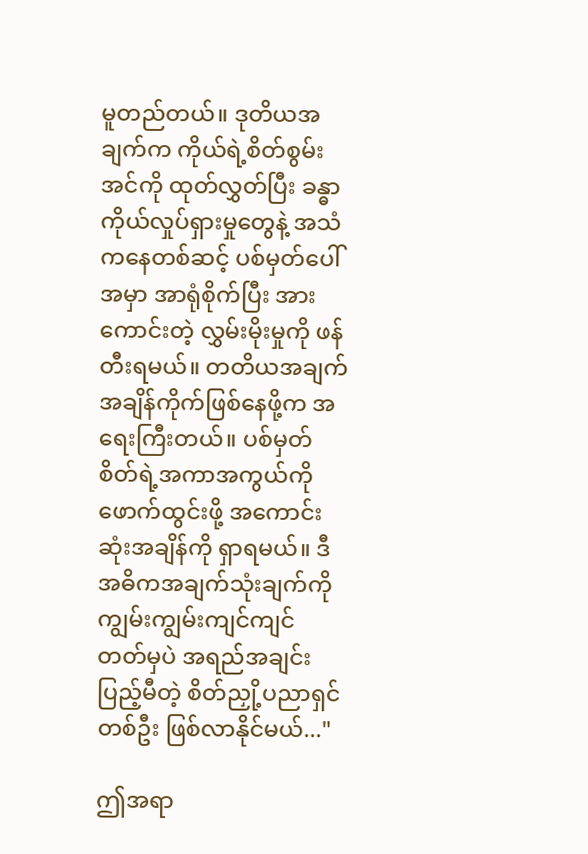မူတည်တယ်။ ဒုတိယအချက်က ကိုယ်ရဲ့စိတ်စွမ်းအင်ကို ထုတ်လွှတ်ပြီး ခန္ဓာကိုယ်လှုပ်ရှားမှုတွေနဲ့ အသံကနေတစ်ဆင့် ပစ်မှတ်ပေါ်အမှာ အာရုံစိုက်ပြီး အားကောင်းတဲ့ လွှမ်းမိုးမှုကို ဖန်တီးရမယ်။ တတိယအချက် အချိန်ကိုက်ဖြစ်နေဖို့က အရေးကြီးတယ်။ ပစ်မှတ်စိတ်ရဲ့အကာအကွယ်ကို ဖောက်ထွင်းဖို့ အကောင်းဆုံးအချိန်ကို ရှာရမယ်။ ဒီအဓိကအချက်သုံးချက်ကို ကျွမ်းကျွမ်းကျင်ကျင် တတ်မှပဲ အရည်အချင်းပြည့်မီတဲ့ စိတ်ညှို့ပညာရှင်တစ်ဦး ဖြစ်လာနိုင်မယ်..."

ဤအရာ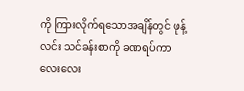ကို ကြားလိုက်ရသောအချိန်တွင် ဖုန့်လင်း သင်ခန်းစာကို ခဏရပ်ကာ လေးလေး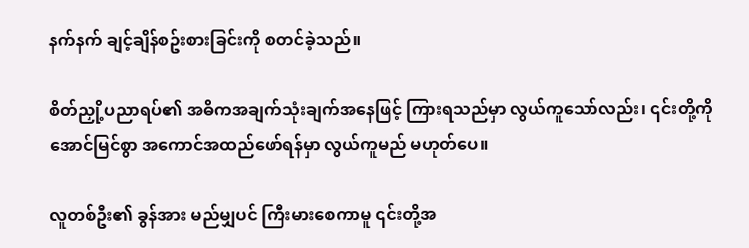နက်နက် ချင့်ချိန်စဥ်းစားခြင်းကို စတင်ခဲ့သည်။

စိတ်ညှို့ပညာရပ်၏ အဓိကအချက်သုံးချက်အနေဖြင့် ကြားရသည်မှာ လွယ်ကူသော်လည်း၊ ၎င်းတို့ကို အောင်မြင်စွာ အကောင်အထည်ဖော်ရန်မှာ လွယ်ကူမည် မဟုတ်ပေ။

လူတစ်ဦး၏ ခွန်အား မည်မျှပင် ကြီးမားစေကာမူ ၎င်းတို့အ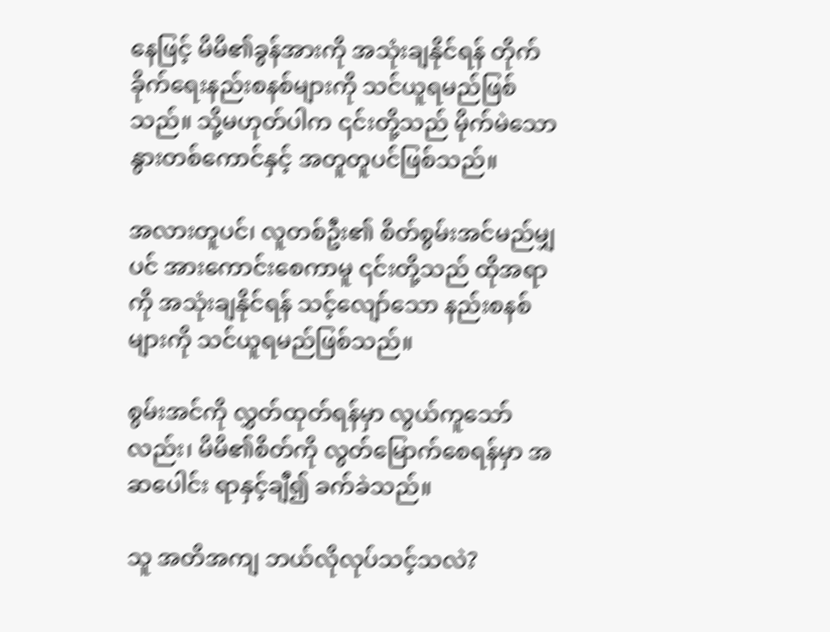နေဖြင့် မိမိ၏ခွန်အားကို အသုံးချနိုင်ရန် တိုက်ခိုက်ရေးနည်းစနစ်များကို သင်ယူရမည်ဖြစ်သည်။ သို့မဟုတ်ပါက ၎င်းတို့သည် မိုက်မဲသောနွားတစ်ကောင်နှင့် အတူတူပင်ဖြစ်သည်။

အလားတူပင်၊ လူတစ်ဦး၏ စိတ်စွမ်းအင်မည်မျှပင် အားကောင်းစေကာမူ ၎င်းတို့သည် ထိုအရာကို အသုံးချနိုင်ရန် သင့်လျော်သော နည်းစနစ်များကို သင်ယူရမည်ဖြစ်သည်။

စွမ်းအင်ကို လွှတ်ထုတ်ရန်မှာ လွယ်ကူသော်လည်း၊ မိမိ၏စိတ်ကို လွတ်မြောက်စေရန်မှာ အဆပေါင်း ရာနှင့်ချီ၍ ခက်ခဲသည်။

သူ အတိအကျ ဘယ်လိုလုပ်သင့်သလဲ?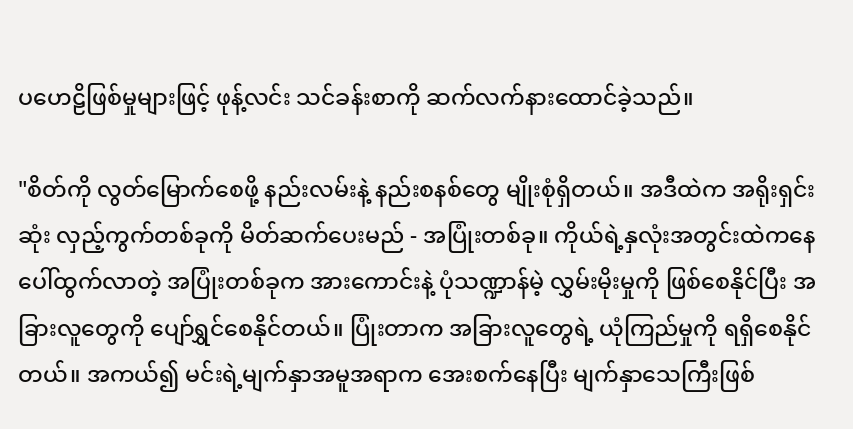ပဟေဠိဖြစ်မှုများဖြင့် ဖုန့်လင်း သင်ခန်းစာကို ဆက်လက်နားထောင်ခဲ့သည်။

"စိတ်ကို လွတ်မြောက်စေဖို့ နည်းလမ်းနဲ့ နည်းစနစ်တွေ မျိုးစုံရှိတယ်။ အဒီထဲက အရိုးရှင်းဆုံး လှည့်ကွက်တစ်ခုကို မိတ်ဆက်ပေးမည် - အပြုံးတစ်ခု။ ကိုယ်ရဲ့နှလုံးအတွင်းထဲကနေ ပေါ်ထွက်လာတဲ့ အပြုံးတစ်ခုက အားကောင်းနဲ့ ပုံသဏ္ဍာန်မဲ့ လွှမ်းမိုးမှုကို ဖြစ်စေနိုင်ပြီး အခြားလူတွေကို ပျော်ရွှင်စေနိုင်တယ်။ ပြုံးတာက အခြားလူတွေရဲ့ ယုံကြည်မှုကို ရရှိစေနိုင်တယ်။ အကယ်၍ မင်းရဲ့မျက်နှာအမူအရာက အေးစက်နေပြီး မျက်နှာသေကြီးဖြစ်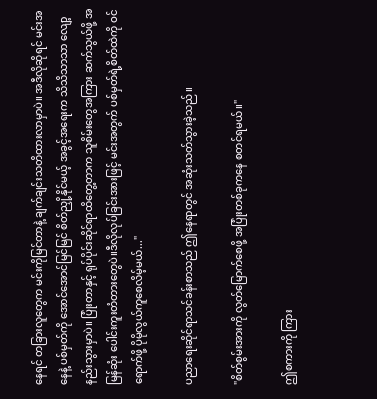နေရင် တခြားလူတွေက မင်းကိုမြင်တာနဲ့ ချက်ချင်းသတိထားလာမှာပဲ။ အဒီလိုဆိုရင် မင်းအနေနဲ့ ပစ်မှတ်ကို အောင်အောင်မြင်မြင် စိတ်ညှို့နိုင်မယ့် အခွင့်အရေးက သိသိသာသာ လျော့နည်းသွားမှာပဲ။ ပြုံးတာနှင့် ရုပ်ပိုင်းဆိုင်ရာထိတွေ့တာက သူစိမ်းတွေအကြား ဆက်သွယ်ဖို့ အမြန်ဆုံး ပေါင်းကူးတံတားတွေပဲ။ဒီလိုလုပ်ခြင်းအားဖြင့် မင်းအတွက် ပစ်မှတ်ရဲ့စိတ်ထဲကို ဝင်ရောက်ဖို့ ပိုမိုလွယ်ကူစေလိမ့်မယ်..."

ပညာရေးဆိုင်ရာသင်ခန်းစာသည် ဤနေရာတွင် အဆုံးသတ်သွားခဲ့သည်။

"စိတ်စွမ်းအားကို လွတ်မြောက်စေဖို့ အပြုံးတစ်ခုကနေ စတင်ရမယ်။"

ဤစကားကို ကြား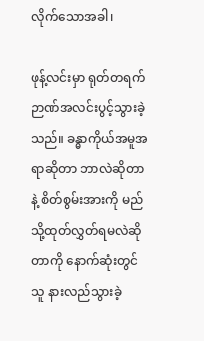လိုက်သောအခါ၊

ဖုန့်လင်းမှာ ရုတ်တရက် ဉာဏ်အလင်းပွင့်သွားခဲ့သည်။ ခန္ဓာကိုယ်အမူအရာဆိုတာ ဘာလဲဆိုတာနဲ့ စိတ်စွမ်းအားကို မည်သို့ထုတ်လွှတ်ရမလဲဆိုတာကို နောက်ဆုံးတွင် သူ နားလည်သွားခဲ့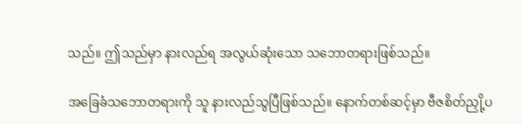သည်။ ဤသည်မှာ နားလည်ရ အလွယ်ဆုံးသော သဘောတရားဖြစ်သည်။

အခြေခံသဘောတရားကို သူ နားလည်သွပြီဖြစ်သည်။ နောက်တစ်ဆင့်မှာ ဗီဇစိတ်ညှို့ပ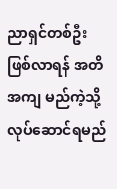ညာရှင်တစ်ဦးဖြစ်လာရန် အတိအကျ မည်ကဲ့သို့လုပ်ဆောင်ရမည်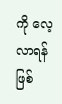ကို လေ့လာရန်ဖြစ်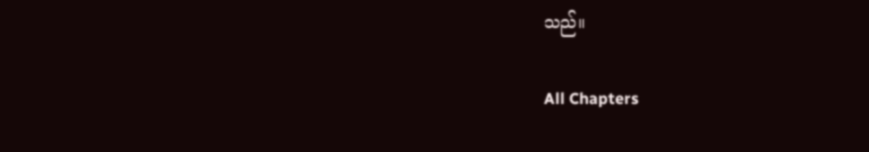သည်။

All Chapters